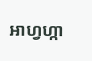អាហ្វហ្កា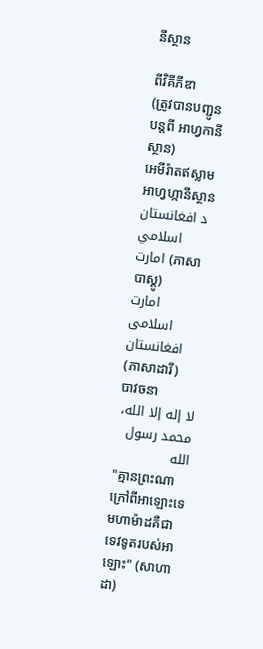នីស្ថាន

ពីវិគីភីឌា
(ត្រូវបានបញ្ជូនបន្តពី អាហ្វកានីស្ថាន)
អេមីរ៉ាតឥស្លាមអាហ្វហ្កានីស្ថាន
د افغانستان اسلامي امارت (ភាសាបាស្តូ)
امارت اسلامی افغانستان (ភាសាដារី)
បាវចនា
لا إله إلا الله، محمد رسول الله
"គ្មានព្រះណាក្រៅពីអាឡោះទេ មហាម៉ាដគឺជាទេវទូតរបស់អាឡោះ" (សាហាដា)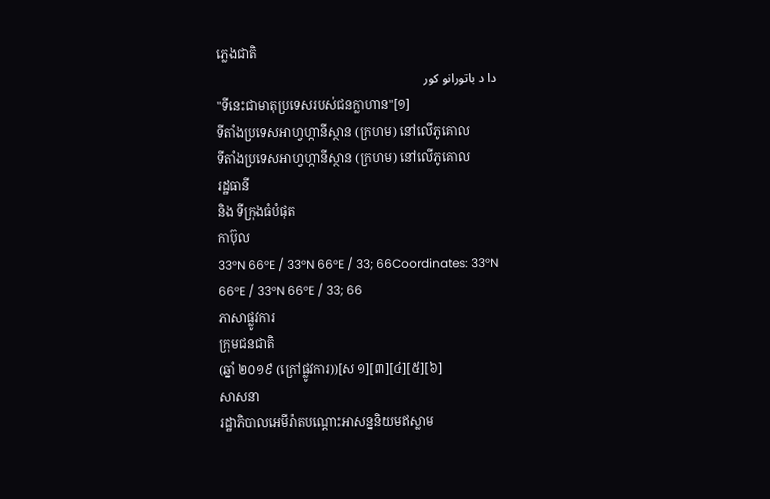ភ្លេងជាតិ
دا د باتورانو کور
"ទីនេះជាមាតុប្រទេសរបស់ជនក្លាហាន"[១]
ទីតាំងប្រទេសអាហ្វហ្កានីស្ថាន (ក្រហម) នៅលើភូគោល
ទីតាំងប្រទេសអាហ្វហ្កានីស្ថាន (ក្រហម) នៅលើភូគោល
រដ្ឋធានី
និង ទីក្រុងធំបំផុត
កាប៊ុល
33°N 66°E / 33°N 66°E / 33; 66Coordinates: 33°N 66°E / 33°N 66°E / 33; 66
ភាសាផ្លូវការ
ក្រុមជនជាតិ
(ឆ្នាំ ២០១៩ (ក្រៅផ្លូវការ))[ស ១][៣][៤][៥][៦]
សាសនា
រដ្ឋាភិបាលអេមីរ៉ាតបណ្ដោះអាសន្ននិយមឥស្លាម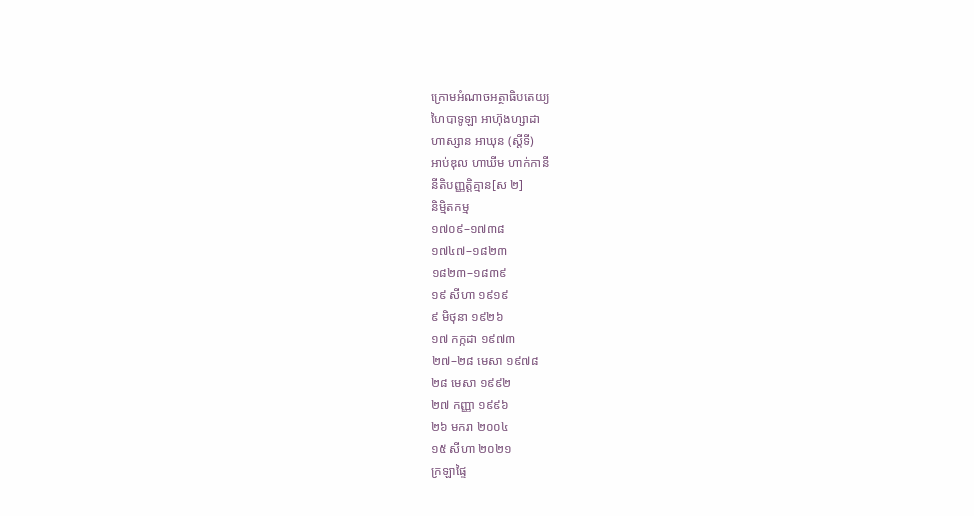ក្រោមអំណាចអត្ថាធិបតេយ្យ
ហៃបាទូឡា អាហ៊ុងហ្សាដា
ហាស្សាន អាឃុន (ស្តីទី)
អាប់ឌុល ហាឃីម ហាក់កានី
នីតិបញ្ញត្តិគ្មាន[ស ២]
និម្មិតកម្ម
១៧០៩–១៧៣៨
១៧៤៧–១៨២៣
១៨២៣–១៨៣៩
១៩ សីហា ១៩១៩
៩ មិថុនា ១៩២៦
១៧ កក្កដា ១៩៧៣
២៧–២៨ មេសា ១៩៧៨
២៨ មេសា ១៩៩២
២៧ កញ្ញា ១៩៩៦
២៦ មករា ២០០៤
១៥ សីហា ២០២១
ក្រឡាផ្ទៃ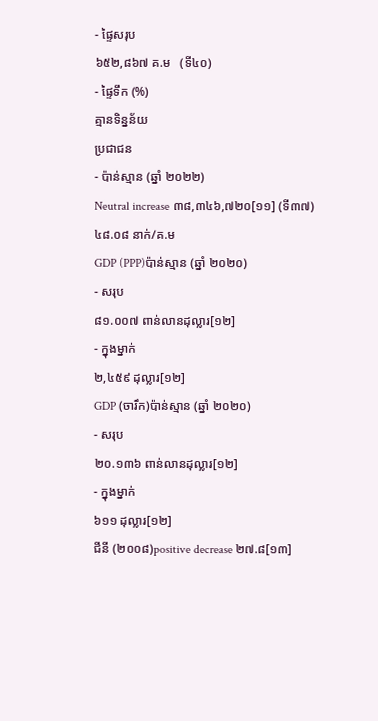- ផ្ទៃសរុប
៦៥២,៨៦៧ គ.ម   (ទី៤០)
- ផ្ទៃទឹក (%)
គ្មានទិន្នន័យ
ប្រជាជន
- ប៉ាន់ស្មាន (ឆ្នាំ ២០២២)
Neutral increase ៣៨,៣៤៦,៧២០[១១] (ទី៣៧)
៤៨.០៨ នាក់/គ.ម
GDP (PPP)ប៉ាន់ស្មាន (ឆ្នាំ ២០២០)
- សរុប
៨១.០០៧ ពាន់លានដុល្លារ[១២]
- ក្នុងម្នាក់
២,៤៥៩ ដុល្លារ[១២]
GDP (ចារឹក)ប៉ាន់ស្មាន (ឆ្នាំ ២០២០)
- សរុប
២០.១៣៦ ពាន់លានដុល្លារ[១២]
- ក្នុងម្នាក់
៦១១ ដុល្លារ[១២]
ជីនី (២០០៨)positive decrease ២៧.៨[១៣]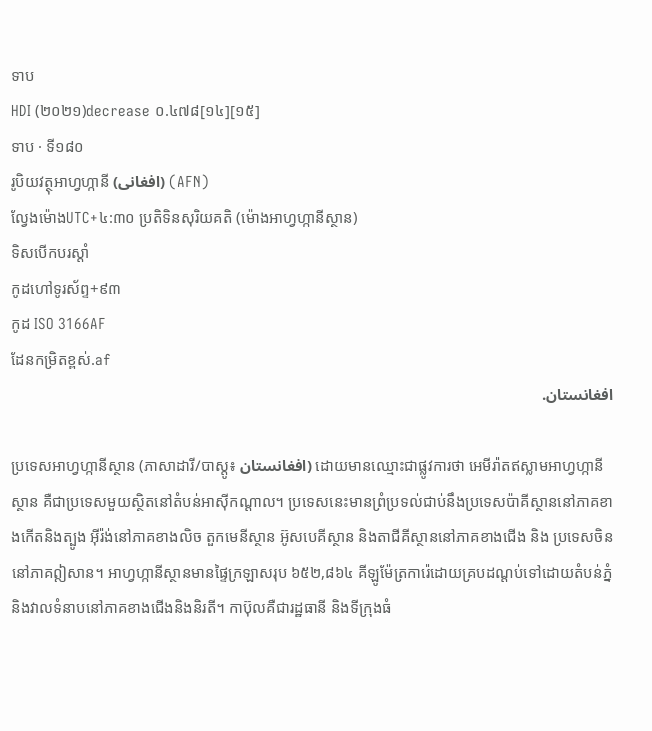ទាប
HDI (២០២១)decrease ០.៤៧៨[១៤][១៥]
ទាប · ទី១៨០
រូបិយវត្ថុអាហ្វហ្កានី (افغانی) (AFN)
ល្វែងម៉ោងUTC+៤:៣០ ប្រតិទិនសុរិយគតិ (ម៉ោងអាហ្វហ្កានីស្ថាន)
ទិសបើកបរស្តាំ
កូដហៅទូរស័ព្ទ+៩៣
កូដ ISO 3166AF
ដែនកម្រិតខ្ពស់.af
افغانستان.

ប្រទេសអាហ្វហ្កានីស្ថាន (ភាសាដារី/បាស្តូ៖ افغانستان) ដោយមានឈ្មោះជាផ្លូវការថា អេមីរ៉ាតឥស្លាមអាហ្វហ្កានីស្ថាន គឺជាប្រទេសមួយស្ថិតនៅតំបន់អាស៊ីកណ្ដាល។ ប្រទេសនេះមានព្រំប្រទល់ជាប់នឹងប្រទេសប៉ាគីស្ថាននៅភាគខាងកើតនិងត្បូង អ៊ីរ៉ង់នៅភាគខាងលិច តួកមេនីស្ថាន អ៊ូសបេគីស្ថាន និងតាជីគីស្ថាននៅភាគខាងជើង និង ប្រទេសចិននៅភាគឦសាន។ អាហ្វហ្កានីស្ថានមានផ្ទៃក្រឡាសរុប ៦៥២,៨៦៤ គីឡូម៉ែត្រការ៉េដោយគ្របដណ្តប់ទៅដោយតំបន់ភ្នំ និងវាលទំនាបនៅភាគខាងជើងនិងនិរតី។ កាប៊ុលគឺជារដ្ឋធានី និងទីក្រុងធំ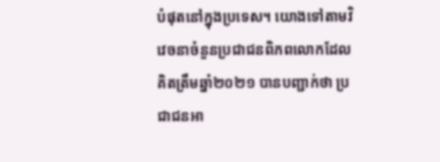បំផុតនៅក្នុងប្រទេស។ យោងទៅតាមវិវេចនាចំនួនប្រជាជនពិភពលោកដែលគិតត្រឹមឆ្នាំ២០២១ បានបញ្ជាក់ថា ប្រជាជនអា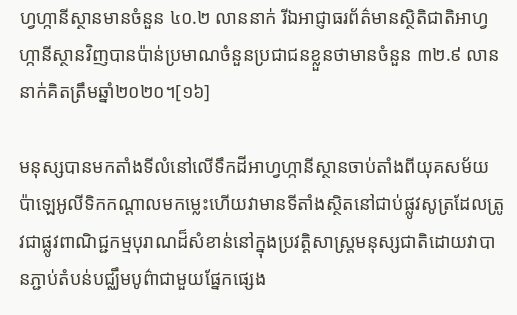ហ្វហ្កានីស្ថានមានចំនួន ៤០.២ លាននាក់ រីឯអាជ្ញាធរព័ត៌មានស្ថិតិជាតិអាហ្វហ្កានីស្ថានវិញបានប៉ាន់ប្រមាណចំនួនប្រជាជនខ្លួនថាមានចំនួន ៣២.៩ លាននាក់គិតត្រឹមឆ្នាំ២០២០។[១៦]

មនុស្សបានមកតាំងទីលំនៅលើទឹកដីអាហ្វហ្កានីស្ថានចាប់តាំងពីយុគសម័យប៉ាឡេអូលីទិកកណ្តាលមកម្លេះហើយវាមានទីតាំងស្ថិតនៅជាប់ផ្លូវសូត្រដែលត្រូវជាផ្លូវពាណិជ្ជកម្មបុរាណដ៏សំខាន់នៅក្នុងប្រវត្តិសាស្ត្រមនុស្សជាតិដោយវាបានភ្ជាប់តំបន់បជ្ឈឹមបូព៌ាជាមួយផ្នែកផ្សេង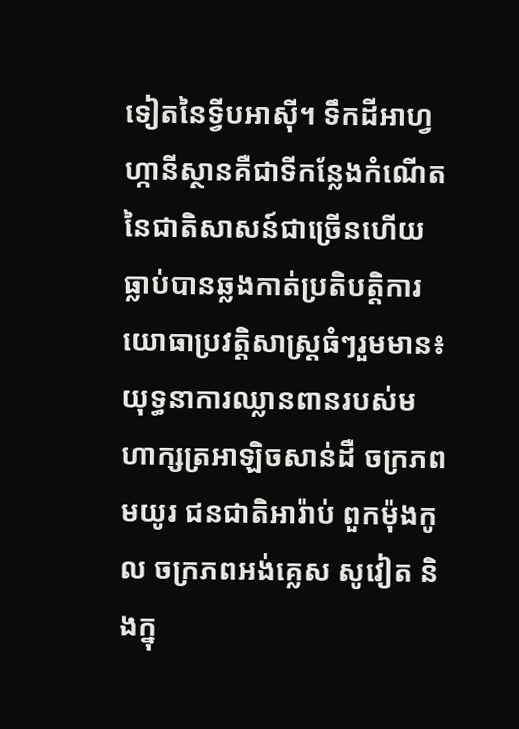ទៀតនៃទ្វីបអាស៊ី។ ទឹកដីអាហ្វហ្កានីស្ថានគឺជាទីកន្លែងកំណើតនៃជាតិសាសន៍ជាច្រើនហើយធ្លាប់បានឆ្លងកាត់ប្រតិបត្តិការយោធាប្រវត្តិសាស្ត្រធំៗរួមមាន៖ យុទ្ធនាការឈ្លានពានរបស់មហាក្សត្រអាឡិចសាន់ដឺ ចក្រភពមយូរ ជនជាតិអារ៉ាប់ ពួកម៉ុងកូល ចក្រភពអង់គ្លេស សូវៀត និងក្នុ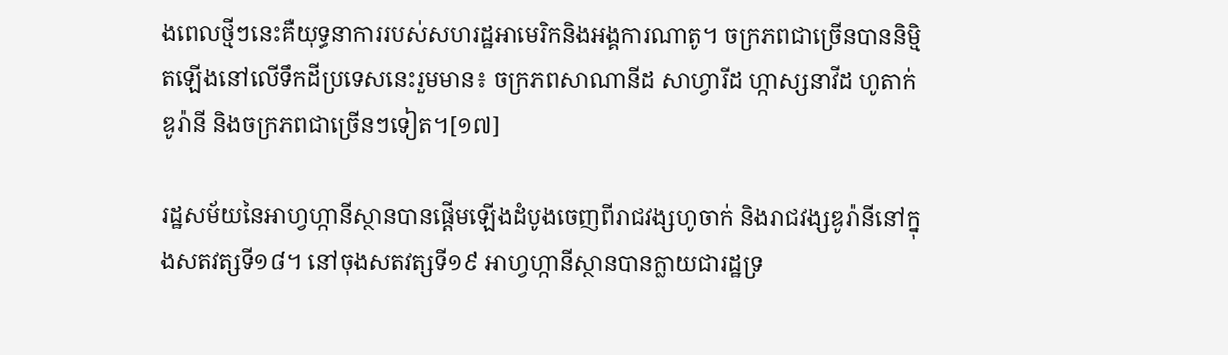ងពេលថ្មីៗនេះគឺយុទ្ធនាការរបស់សហរដ្ឋអាមេរិកនិងអង្គការណាតូ។ ចក្រភពជាច្រើនបាននិម្មិតឡើងនៅលើទឹកដីប្រទេសនេះរួមមាន៖ ចក្រភពសាណានីដ សាហ្វារីដ ហ្កាស្សនាវីដ ហូតាក់ ឌូរ៉ានី និងចក្រភពជាច្រើនៗទៀត។[១៧]

រដ្ឋសម័យនៃអាហ្វហ្កានីស្ថានបានផ្តើមឡើងដំបូងចេញពីរាជវង្សហូចាក់ និងរាជវង្សឌូរ៉ានីនៅក្នុងសតវត្សទី១៨។ នៅចុងសតវត្សទី១៩ អាហ្វហ្កានីស្ថានបានក្លាយជារដ្ឋទ្រ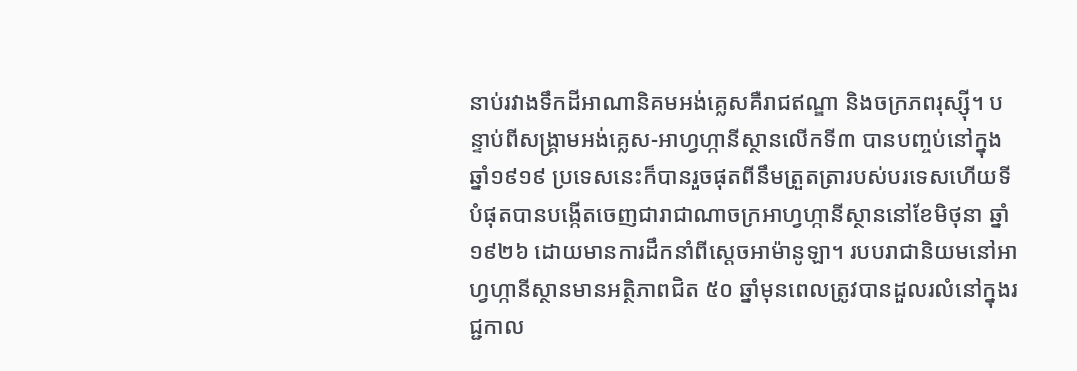នាប់រវាងទឹកដីអាណានិគមអង់គ្លេសគឺរាជឥណ្ឌា និងចក្រភពរុស្ស៊ី។ បន្ទាប់ពីសង្គ្រាមអង់គ្លេស-អាហ្វហ្កានីស្ថានលើកទី៣ បានបញ្ចប់នៅក្នុងឆ្នាំ១៩១៩ ប្រទេសនេះក៏បានរួចផុតពីនឹមត្រួតត្រារបស់បរទេសហើយទីបំផុតបានបង្កើតចេញជារាជាណាចក្រអាហ្វហ្កានីស្ថាននៅខែមិថុនា ឆ្នាំ១៩២៦ ដោយមានការដឹកនាំពីស្តេចអាម៉ានូឡា។ របបរាជានិយមនៅអាហ្វហ្កានីស្ថានមានអត្ថិភាពជិត ៥០ ឆ្នាំមុនពេលត្រូវបានដួលរលំនៅក្នុងរជ្ជកាល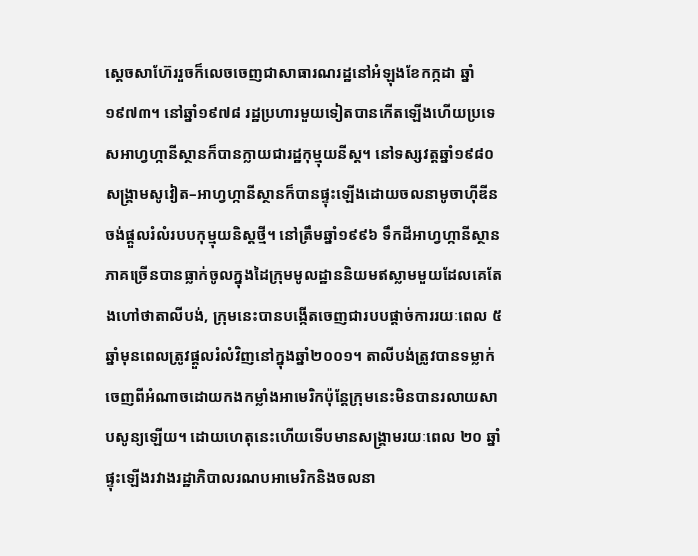ស្តេចសាហ៊ែររួចក៏លេចចេញជាសាធារណរដ្ឋនៅអំឡុងខែកក្កដា ឆ្នាំ១៩៧៣។ នៅឆ្នាំ១៩៧៨ រដ្ឋប្រហារមួយទៀតបានកើតឡើងហើយប្រទេសអាហ្វហ្កានីស្ថានក៏បានក្លាយជារដ្ឋកុម្មុយនីស្ត។ នៅទស្សវត្តឆ្នាំ១៩៨០ សង្គ្រាមសូវៀត–អាហ្វហ្កានីស្ថានក៏បានផ្ទុះឡើងដោយចលនាមូចាហ៊ីឌីនចង់ផ្តួលរំលំរបបកុម្មុយនិស្តថ្មី។ នៅត្រឹមឆ្នាំ១៩៩៦ ទឹកដីអាហ្វហ្កានីស្ថានភាគច្រើនបានធ្លាក់ចូលក្នុងដៃក្រុមមូលដ្ឋាននិយមឥស្លាមមួយដែលគេតែងហៅថាតាលីបង់, ក្រុមនេះបានបង្កើតចេញជារបបផ្តាច់ការរយៈពេល ៥ ឆ្នាំមុនពេលត្រូវផ្តួលរំលំវិញនៅក្នុងឆ្នាំ២០០១។ តាលីបង់ត្រូវបានទម្លាក់ចេញពីអំណាចដោយកងកម្លាំងអាមេរិកប៉ុន្តែក្រុមនេះមិនបានរលាយសាបសូន្យឡើយ។ ដោយហេតុនេះហើយទើបមានសង្គ្រាមរយៈពេល ២០ ឆ្នាំផ្ទុះឡើងរវាងរដ្ឋាភិបាលរណបអាមេរិកនិងចលនា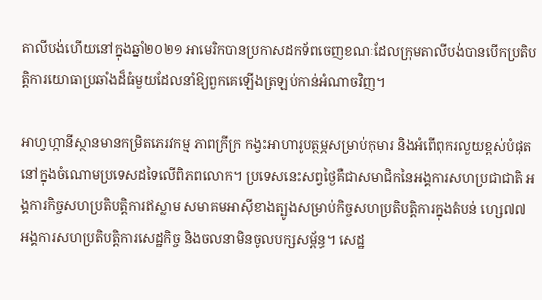តាលីបង់ហើយនៅក្នុងឆ្នាំ២០២១ អាមេរិកបានប្រកាសដកទ័ពចេញខណៈដែលក្រុមតាលីបង់បានបើកប្រតិបត្តិការយោធាប្រឆាំងដ៏ធំមួយដែលនាំឱ្យពួកគេឡើងត្រឡប់កាន់អំណាចវិញ។

អាហ្វហ្កានីស្ថានមានកម្រិតភេរវកម្ម ភាពក្រីក្រ កង្វះអាហារូបត្ថម្ភសម្រាប់កុមារ និងអំពើពុករលួយខ្ពស់បំផុតនៅក្នុងចំណោមប្រទេសដទៃលើពិភពលោក។ ប្រទេសនេះសព្វថ្ងៃគឺជាសមាជិកនៃអង្គការសហប្រជាជាតិ អង្គការកិច្ចសហប្រតិបត្តិការឥស្លាម សមាគមអាស៊ីខាងត្បូងសម្រាប់កិច្ចសហប្រតិបត្តិការក្នុងតំបន់ ហ្សេ៧៧ អង្គការសហប្រតិបត្តិការសេដ្ឋកិច្ច និងចលនាមិនចូលបក្សសម្ព័ន្ធ។ សេដ្ឋ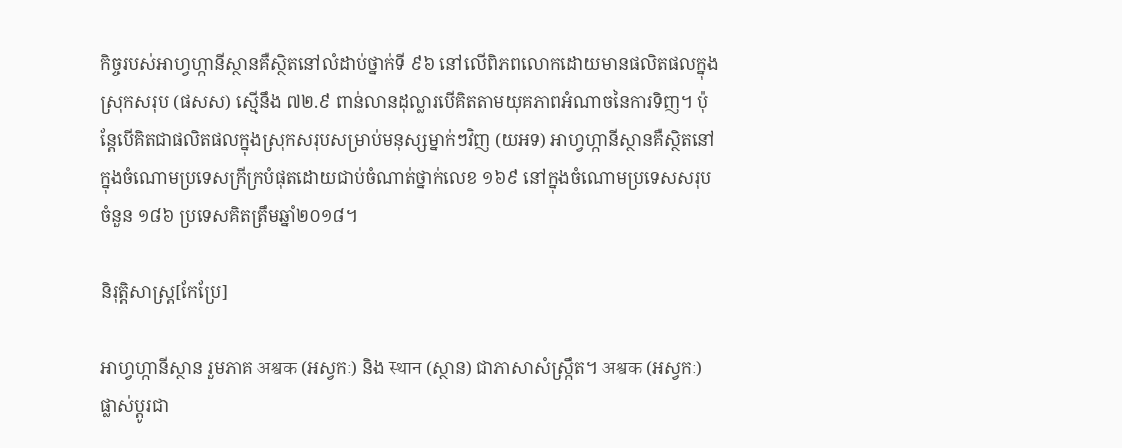កិច្ចរបស់អាហ្វហ្កានីស្ថានគឺស្ថិតនៅលំដាប់ថ្នាក់ទី ៩៦ នៅលើពិភពលោកដោយមានផលិតផលក្នុងស្រុកសរុប (ផសស) ស្មើនឹង ៧២.៩ ពាន់លានដុល្លារបើគិតតាមយុគភាពអំណាចនៃការទិញ។ ប៉ុន្តែបើគិតជាផលិតផលក្នុងស្រុកសរុបសម្រាប់មនុស្សម្នាក់ៗវិញ (យអទ) អាហ្វហ្កានីស្ថានគឺស្ថិតនៅក្នុងចំណោមប្រទេសក្រីក្របំផុតដោយជាប់ចំណាត់ថ្នាក់លេខ ១៦៩ នៅក្នុងចំណោមប្រទេសសរុបចំនួន ១៨៦ ប្រទេសគិតត្រឹមឆ្នាំ២០១៨។

និរុត្តិសាស្ត្រ[កែប្រែ]

អាហ្វហ្កានីស្ថាន រួមភាគ अश्वक (អស្វកៈ) និង स्थान (ស្ថាន) ជាភាសាសំស្ក្រឹត។ अश्वक (អស្វកៈ) ផ្លាស់ប្តូរជា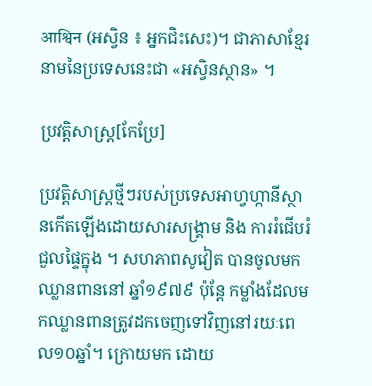आश्विन (អស្វិន ៖ អ្នកជិះសេះ)។ ជាភាសាខ្មែរ នាមនៃប្រទេសនេះជា «អស្វិនស្ថាន» ។

ប្រវត្តិសាស្ត្រ[កែប្រែ]

ប្រវត្តិសាស្ត្រថ្មីៗរបស់ប្រទេសអាហ្វហ្កានីស្ថានកើតឡើងដោយសារសង្គ្រាម និង ការរំជើបរំជួលផ្ទៃក្នុង ។ សហភាពសូវៀត បានចូលមក ឈ្លានពាននៅ ឆ្នាំ១៩៧៩ ប៉ុន្តែ កម្លាំងដែលមកឈ្លានពានត្រូវដកចេញទៅវិញនៅរយៈពេល១០ឆ្នាំ។ ក្រោយមក ដោយ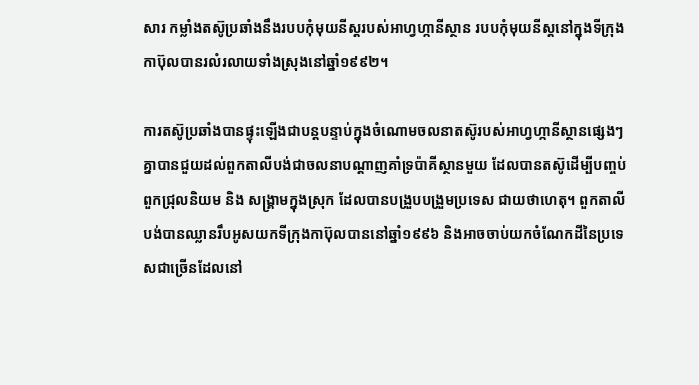សារ កម្លាំងតស៊ូប្រឆាំងនឹងរបបកុំមុយនីស្តរបស់អាហ្វហ្កានីស្ថាន របបកុំមុយនីស្តនៅក្នុងទីក្រុងកាប៊ុលបានរលំរលាយទាំងស្រុងនៅឆ្នាំ១៩៩២។

ការតស៊ូប្រឆាំងបានផ្ទុះឡើងជាបន្តបន្ទាប់ក្នុងចំណោមចលនាតស៊ូរបស់អាហ្វហ្កានីស្ថានផ្សេងៗគ្នាបានជួយដល់ពួកតាលីបង់ជាចលនាបណ្ដាញគាំទ្រប៉ាគីស្ថានមួយ ដែលបានតស៊ូដើម្បីបញ្ចប់ពួកជ្រុលនិយម និង សង្គ្រាមក្នុងស្រុក ដែលបានបង្រួបបង្រួមប្រទេស ជាយថាហេតុ។ ពួកតាលីបង់បានឈ្លានរឹបអូសយកទីក្រុងកាប៊ុលបាននៅឆ្នាំ១៩៩៦ និងអាចចាប់យកចំណែកដីនៃប្រទេសជាច្រើនដែលនៅ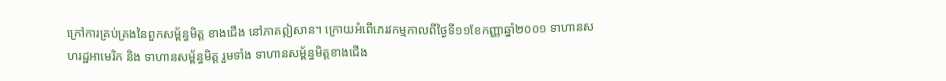ក្រៅការគ្រប់គ្រងនៃពួកសម្ព័ន្ធមិត្ត ខាងជើង នៅភាគឦសាន។ ក្រោយអំពើភេរវកម្មកាលពីថ្ងៃទី១១ខែកញ្ញាឆ្នាំ២០០១ ទាហានសហរដ្ឋអាមេរិក និង ទាហានសម្ព័ន្ធមិត្ត រួមទាំង ទាហានសម្ព័ន្ធមិត្តខាងជើង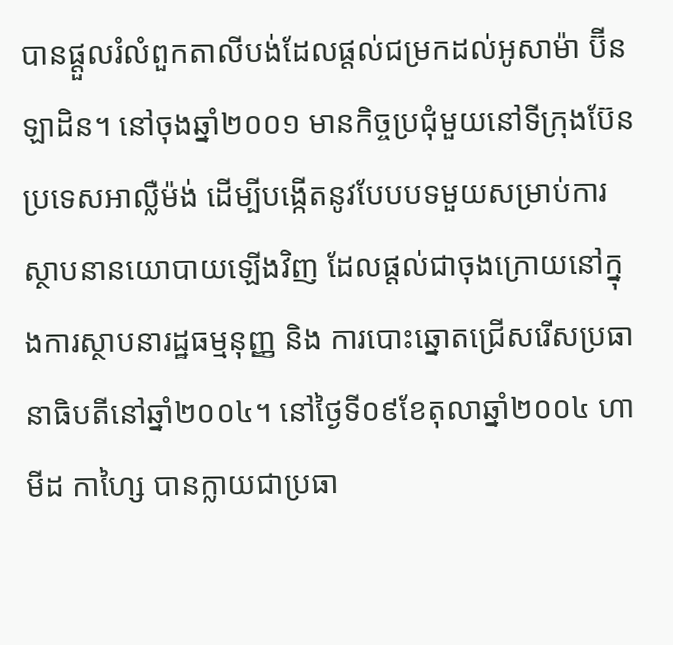បានផ្ដួលរំលំពួកតាលីបង់ដែលផ្ដល់ជម្រកដល់អូសាម៉ា ប៊ីនឡាដិន។ នៅចុងឆ្នាំ២០០១ មានកិច្ចប្រជុំមួយនៅទីក្រុងប៊ែន ប្រទេសអាល្លឺម៉ង់ ដើម្បីបង្កើតនូវបែបបទមួយសម្រាប់ការស្ថាបនានយោបាយឡើងវិញ ដែលផ្ដល់ជាចុងក្រោយនៅក្នុងការស្ថាបនារដ្ឋធម្មនុញ្ញ និង ការបោះឆ្នោតជ្រើសរើសប្រធានាធិបតីនៅឆ្នាំ២០០៤។ នៅថ្ងៃទី០៩ខែតុលាឆ្នាំ២០០៤ ហាមីដ កាហ្សៃ បានក្លាយជាប្រធា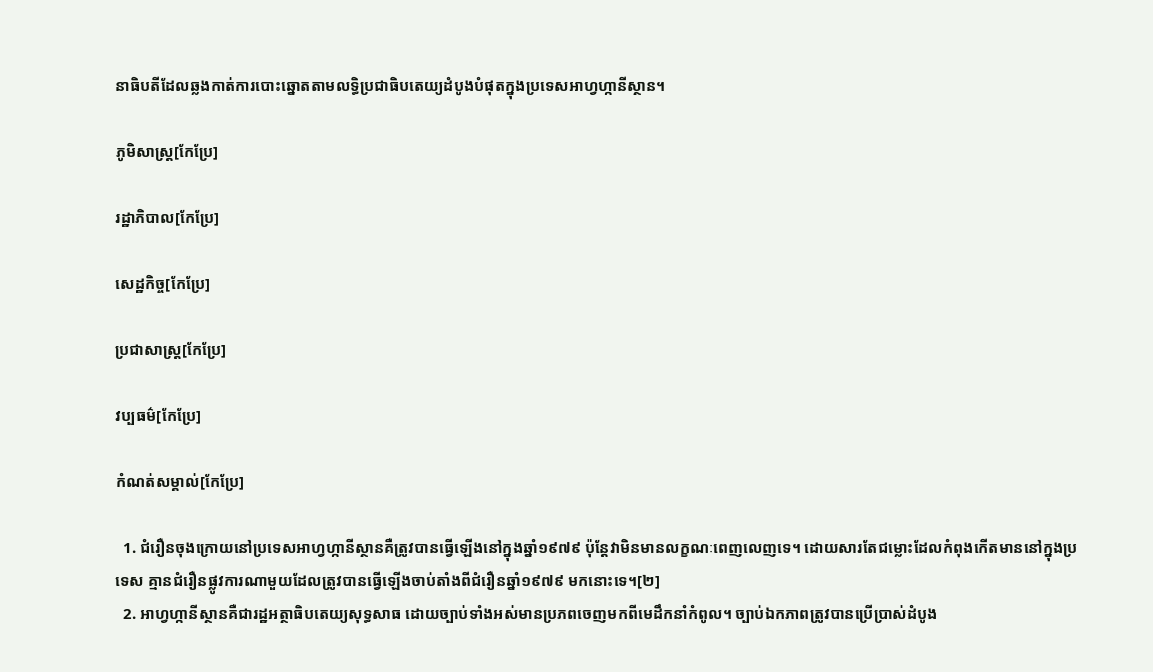នាធិបតីដែលឆ្លងកាត់ការបោះឆ្នោតតាមលទ្ធិប្រជាធិបតេយ្យដំបូងបំផុតក្នុងប្រទេសអាហ្វហ្កានីស្ថាន។

ភូមិសាស្ត្រ[កែប្រែ]

រដ្ឋាភិបាល[កែប្រែ]

សេដ្ឋកិច្ច[កែប្រែ]

ប្រជាសាស្ត្រ[កែប្រែ]

វប្បធម៌[កែប្រែ]

កំណត់សម្គាល់[កែប្រែ]

  1. ជំរឿនចុងក្រោយនៅប្រទេសអាហ្វហ្កានីស្ថានគឺត្រូវបានធ្វើឡើងនៅក្នុងឆ្នាំ១៩៧៩ ប៉ុន្តែវាមិនមានលក្ខណៈពេញលេញទេ។ ដោយសារតែជម្លោះដែលកំពុងកើតមាននៅក្នុងប្រទេស គ្មានជំរឿនផ្លូវការណាមួយដែលត្រូវបានធ្វើឡើងចាប់តាំងពីជំរឿនឆ្នាំ១៩៧៩ មកនោះទេ។[២]
  2. អាហ្វហ្កានីស្ថានគឺជារដ្ឋអត្ថាធិបតេយ្យសុទ្ធសាធ ដោយច្បាប់ទាំងអស់មានប្រភពចេញមកពីមេដឹកនាំកំពូល។ ច្បាប់ឯកភាពត្រូវបានប្រើប្រាស់ដំបូង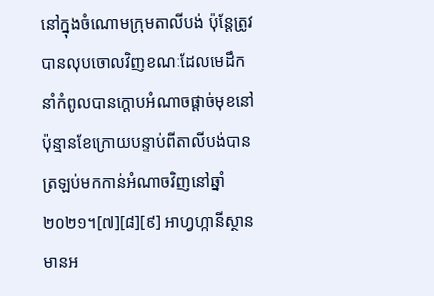នៅក្នុងចំណោមក្រុមតាលីបង់ ប៉ុន្តែត្រូវបានលុបចោលវិញខណៈដែលមេដឹកនាំកំពូលបានក្ដោបអំណាចផ្តាច់មុខនៅប៉ុន្មានខែក្រោយបន្ទាប់ពីតាលីបង់បានត្រឡប់មកកាន់អំណាចវិញនៅឆ្នាំ២០២១។[៧][៨][៩] អាហ្វហ្កានីស្ថានមានអ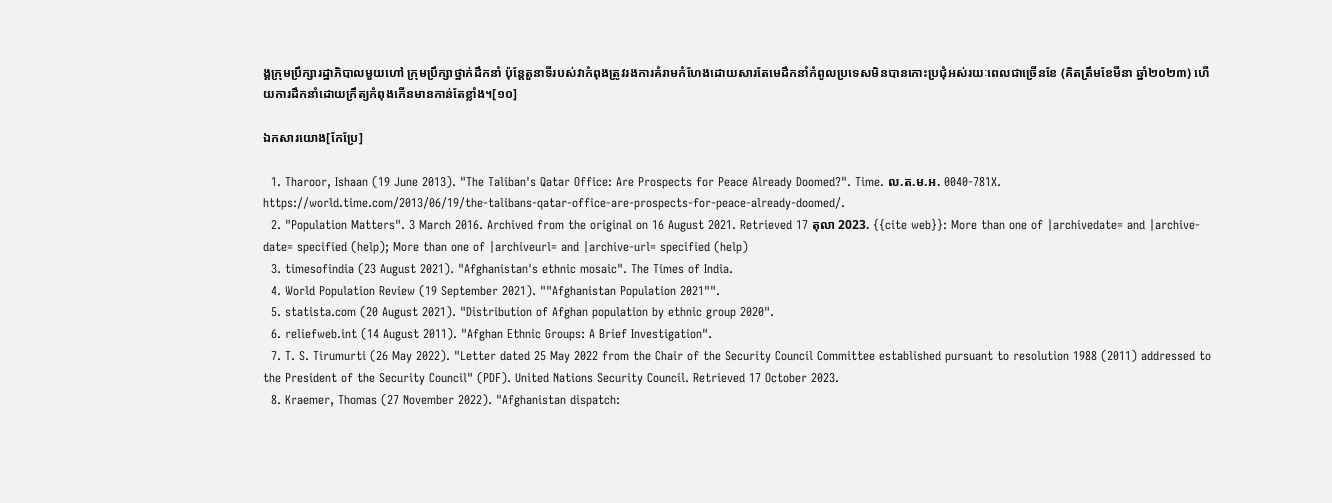ង្គក្រុមប្រឹក្សារដ្ឋាភិបាលមួយហៅ ក្រុមប្រឹក្សាថ្នាក់ដឹកនាំ ប៉ុន្តែតួនាទីរបស់វាកំពុងត្រូវរងការគំរាមកំហែងដោយសារតែមេដឹកនាំកំពូលប្រទេសមិនបានកោះប្រជុំអស់រយៈពេលជាច្រើនខែ (គិតត្រឹមខែមីនា ឆ្នាំ២០២៣) ហើយការដឹកនាំដោយក្រឹត្យកំពុងកើនមានកាន់តែខ្លាំង។[១០]

ឯកសារយោង[កែប្រែ]

  1. Tharoor, Ishaan (19 June 2013). "The Taliban's Qatar Office: Are Prospects for Peace Already Doomed?". Time. ល.ត.ម.អ. 0040-781X. https://world.time.com/2013/06/19/the-talibans-qatar-office-are-prospects-for-peace-already-doomed/.
  2. "Population Matters". 3 March 2016. Archived from the original on 16 August 2021. Retrieved 17 តុលា 2023. {{cite web}}: More than one of |archivedate= and |archive-date= specified (help); More than one of |archiveurl= and |archive-url= specified (help)
  3. timesofindia (23 August 2021). "Afghanistan's ethnic mosaic". The Times of India.
  4. World Population Review (19 September 2021). ""Afghanistan Population 2021"".
  5. statista.com (20 August 2021). "Distribution of Afghan population by ethnic group 2020".
  6. reliefweb.int (14 August 2011). "Afghan Ethnic Groups: A Brief Investigation".
  7. T. S. Tirumurti (26 May 2022). "Letter dated 25 May 2022 from the Chair of the Security Council Committee established pursuant to resolution 1988 (2011) addressed to the President of the Security Council" (PDF). United Nations Security Council. Retrieved 17 October 2023.
  8. Kraemer, Thomas (27 November 2022). "Afghanistan dispatch: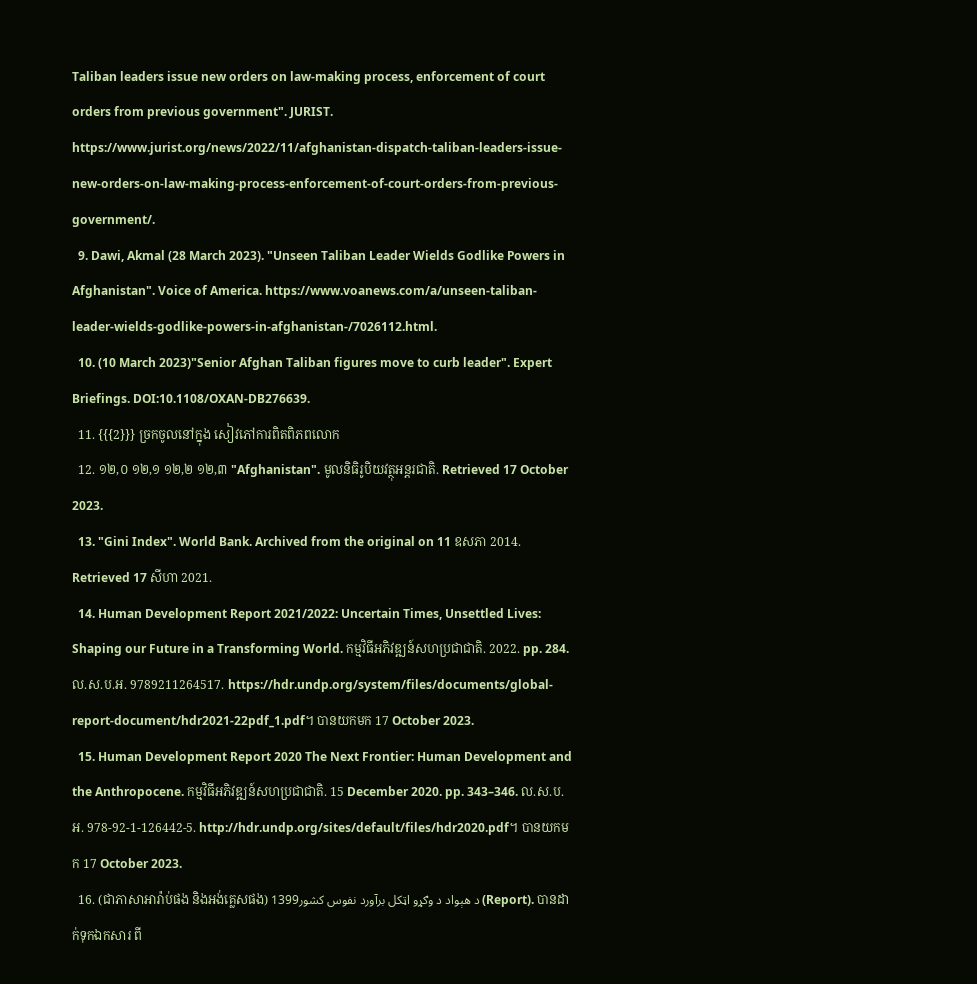Taliban leaders issue new orders on law-making process, enforcement of court orders from previous government". JURIST. https://www.jurist.org/news/2022/11/afghanistan-dispatch-taliban-leaders-issue-new-orders-on-law-making-process-enforcement-of-court-orders-from-previous-government/.
  9. Dawi, Akmal (28 March 2023). "Unseen Taliban Leader Wields Godlike Powers in Afghanistan". Voice of America. https://www.voanews.com/a/unseen-taliban-leader-wields-godlike-powers-in-afghanistan-/7026112.html.
  10. (10 March 2023)"Senior Afghan Taliban figures move to curb leader". Expert Briefings. DOI:10.1108/OXAN-DB276639.
  11. {{{2}}} ច្រកចូលនៅក្នុង សៀវភៅការពិតពិភពលោក
  12. ១២,០ ១២,១ ១២,២ ១២,៣ "Afghanistan". មូលនិធិរូបិយវត្ថុអន្តរជាតិ. Retrieved 17 October 2023.
  13. "Gini Index". World Bank. Archived from the original on 11 ឧសភា 2014. Retrieved 17 សីហា 2021.
  14. Human Development Report 2021/2022: Uncertain Times, Unsettled Lives: Shaping our Future in a Transforming World. កម្មវិធីអភិវឌ្ឍន៍សហប្រជាជាតិ. 2022. pp. 284. ល.ស.ប.អ. 9789211264517. https://hdr.undp.org/system/files/documents/global-report-document/hdr2021-22pdf_1.pdf។ បានយកមក 17 October 2023.
  15. Human Development Report 2020 The Next Frontier: Human Development and the Anthropocene. កម្មវិធីអភិវឌ្ឍន៍សហប្រជាជាតិ. 15 December 2020. pp. 343–346. ល.ស.ប.អ. 978-92-1-126442-5. http://hdr.undp.org/sites/default/files/hdr2020.pdf។ បានយកមក 17 October 2023.
  16. (ជាភាសាអារ៉ាប់ផង និងអង់គ្លេសផង) د هېواد د وګړو اټکل برآورد نفوس کشور1399 (Report). បានដាក់ទុកឯកសារ ពី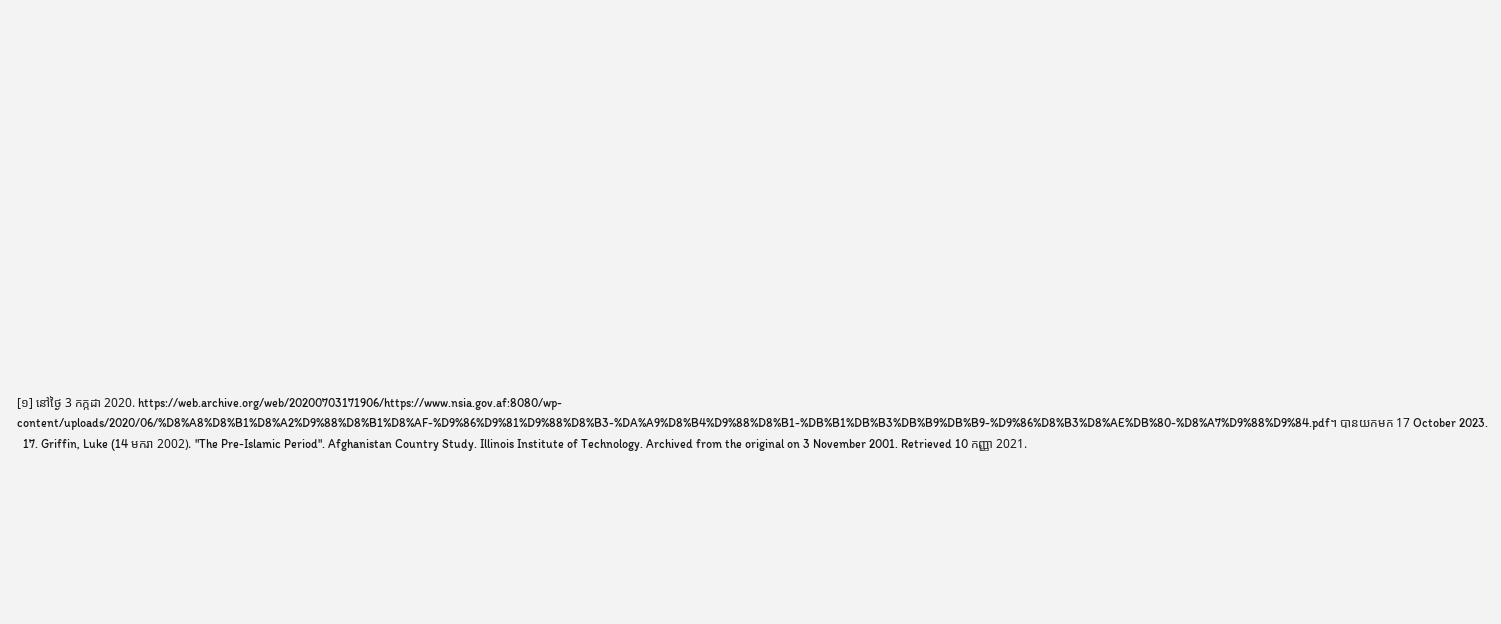[១] នៅថ្ងៃ 3 កក្កដា 2020. https://web.archive.org/web/20200703171906/https://www.nsia.gov.af:8080/wp-content/uploads/2020/06/%D8%A8%D8%B1%D8%A2%D9%88%D8%B1%D8%AF-%D9%86%D9%81%D9%88%D8%B3-%DA%A9%D8%B4%D9%88%D8%B1-%DB%B1%DB%B3%DB%B9%DB%B9-%D9%86%D8%B3%D8%AE%DB%80-%D8%A7%D9%88%D9%84.pdf។ បានយកមក 17 October 2023.
  17. Griffin, Luke (14 មករា 2002). "The Pre-Islamic Period". Afghanistan Country Study. Illinois Institute of Technology. Archived from the original on 3 November 2001. Retrieved 10 កញ្ញា 2021.